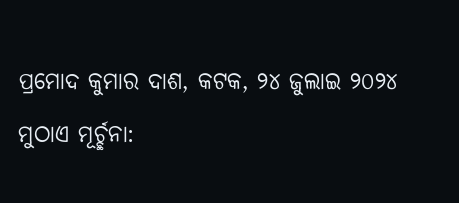ପ୍ରମୋଦ କୁମାର ଦାଶ, କଟକ, ୨୪ ଜୁଲାଇ ୨୦୨୪
ମୁଠାଏ ମୂର୍ଚ୍ଛନା: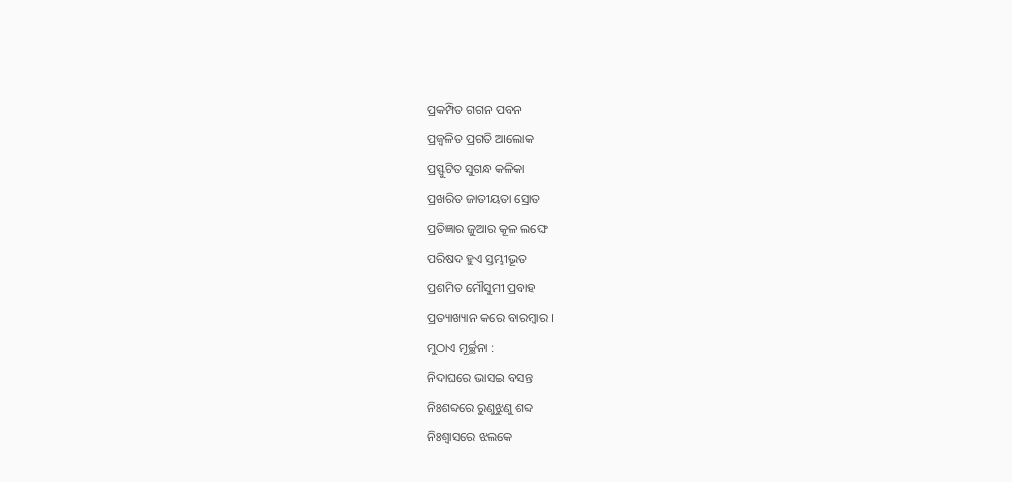ପ୍ରକମ୍ପିତ ଗଗନ ପବନ
ପ୍ରଜ୍ବଳିତ ପ୍ରଗତି ଆଲୋକ
ପ୍ରସ୍ଫୁଟିତ ସୁଗନ୍ଧ କଳିକା
ପ୍ରଖରିତ ଜାତୀୟତା ସ୍ରୋତ
ପ୍ରତିଜ୍ଞାର ଜୁଆର କୂଳ ଲଙ୍ଘେ
ପରିଷଦ ହୁଏ ସ୍ତମ୍ଭୀଭୂତ
ପ୍ରଶମିତ ମୌସୁମୀ ପ୍ରବାହ
ପ୍ରତ୍ୟାଖ୍ୟାନ କରେ ବାରମ୍ବାର ।
ମୁଠାଏ ମୂର୍ଚ୍ଛନା :
ନିଦାଘରେ ଭାସଇ ବସନ୍ତ
ନିଃଶବ୍ଦରେ ରୁଣୁଝୁଣୁ ଶବ୍ଦ
ନିଃଶ୍ବାସରେ ଝଲକେ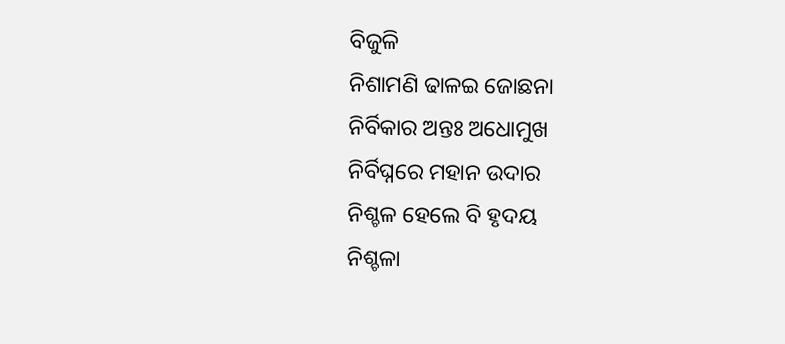ବିଜୁଳି
ନିଶାମଣି ଢାଳଇ ଜୋଛନା
ନିର୍ବିକାର ଅନ୍ତଃ ଅଧୋମୁଖ
ନିର୍ବିଘ୍ନରେ ମହାନ ଉଦାର
ନିଶ୍ଚଳ ହେଲେ ବି ହୃଦୟ
ନିଶ୍ଚଳା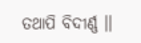ତଥାପି ବିଦୀର୍ଣ୍ଣ ।।